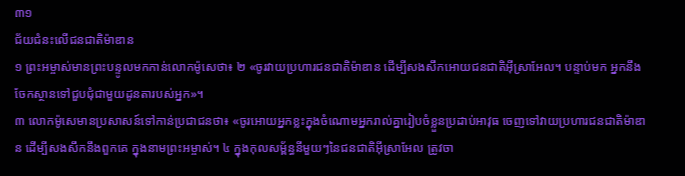៣១
ជ័យជំនះលើជនជាតិម៉ាឌាន
១ ព្រះអម្ចាស់មានព្រះបន្ទូលមកកាន់លោកម៉ូសេថា៖ ២ «ចូរវាយប្រហារជនជាតិម៉ាឌាន ដើម្បីសងសឹកអោយជនជាតិអ៊ីស្រាអែល។ បន្ទាប់មក អ្នកនឹងចែកស្ថានទៅជួបជុំជាមួយដូនតារបស់អ្នក»។
៣ លោកម៉ូសេមានប្រសាសន៍ទៅកាន់ប្រជាជនថា៖ «ចូរអោយអ្នកខ្លះក្នុងចំណោមអ្នករាល់គ្នារៀបចំខ្លួនប្រដាប់អាវុធ ចេញទៅវាយប្រហារជនជាតិម៉ាឌាន ដើម្បីសងសឹកនឹងពួកគេ ក្នុងនាមព្រះអម្ចាស់។ ៤ ក្នុងកុលសម្ព័ន្ធនីមួយៗនៃជនជាតិអ៊ីស្រាអែល ត្រូវចា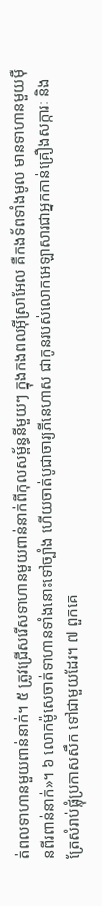ត់ពលទាហានមួយពាន់នាក់។ ៥ ត្រូវជ្រើសរើសទាហានមួយពាន់នាក់ពីកុលសម្ព័ន្ធនីមួយៗ ក្នុងកងពលអ៊ីស្រាអែល គឺកងទ័ពទាំងមូល មានទាហានមួយម៉ឺនពីរពាន់នាក់»។ ៦ លោកម៉ូសេចាត់ទាហានទាំងនោះទៅច្បាំង ហើយចាត់បូជាចារ្យភីនេហាស ជាកូនរបស់លោកអេឡាសារជាអ្នកកាន់គ្រឿងសក្ការៈ និងត្រែសំរាប់ផ្លុំប្រកាសសឹក ទៅជាមួយដែរ។ ៧ ពួកគេ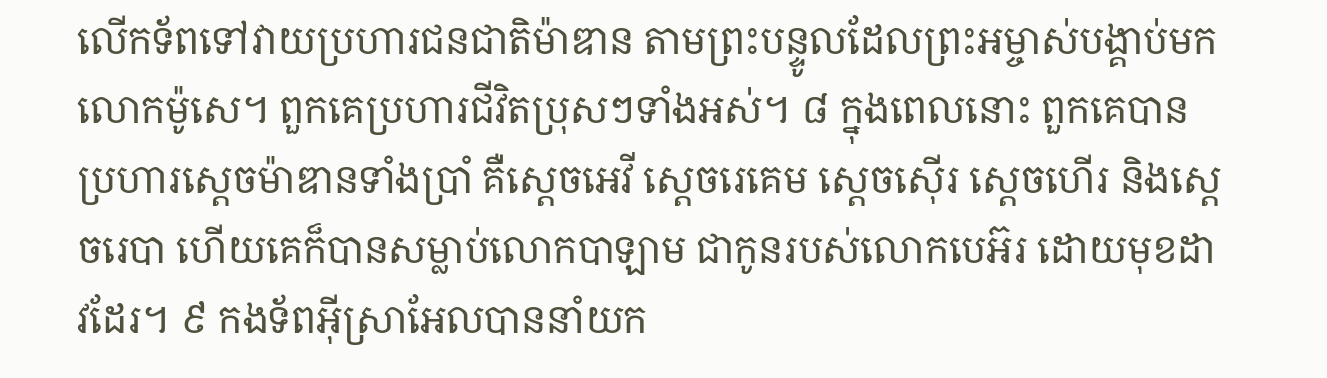លើកទ័ពទៅវាយប្រហារជនជាតិម៉ាឌាន តាមព្រះបន្ទូលដែលព្រះអម្ចាស់បង្គាប់មកលោកម៉ូសេ។ ពួកគេប្រហារជីវិតប្រុសៗទាំងអស់។ ៨ ក្នុងពេលនោះ ពួកគេបានប្រហារស្ដេចម៉ាឌានទាំងប្រាំ គឺស្ដេចអេវី ស្ដេចរេគេម ស្ដេចស៊ើរ ស្ដេចហើរ និងស្ដេចរេបា ហើយគេក៏បានសម្លាប់លោកបាឡាម ជាកូនរបស់លោកបេអ៊រ ដោយមុខដាវដែរ។ ៩ កងទ័ពអ៊ីស្រាអែលបាននាំយក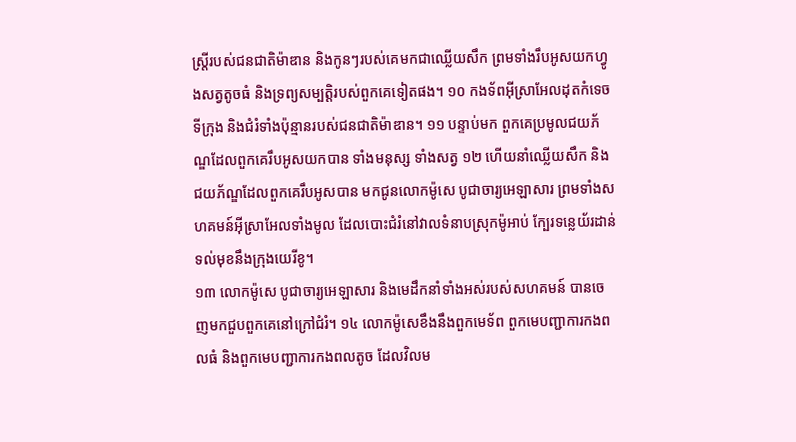ស្ត្រីរបស់ជនជាតិម៉ាឌាន និងកូនៗរបស់គេមកជាឈ្លើយសឹក ព្រមទាំងរឹបអូសយកហ្វូងសត្វតូចធំ និងទ្រព្យសម្បត្តិរបស់ពួកគេទៀតផង។ ១០ កងទ័ពអ៊ីស្រាអែលដុតកំទេចទីក្រុង និងជំរំទាំងប៉ុន្មានរបស់ជនជាតិម៉ាឌាន។ ១១ បន្ទាប់មក ពួកគេប្រមូលជយភ័ណ្ឌដែលពួកគេរឹបអូសយកបាន ទាំងមនុស្ស ទាំងសត្វ ១២ ហើយនាំឈ្លើយសឹក និងជយភ័ណ្ឌដែលពួកគេរឹបអូសបាន មកជូនលោកម៉ូសេ បូជាចារ្យអេឡាសារ ព្រមទាំងសហគមន៍អ៊ីស្រាអែលទាំងមូល ដែលបោះជំរំនៅវាលទំនាបស្រុកម៉ូអាប់ ក្បែរទន្លេយ័រដាន់ ទល់មុខនឹងក្រុងយេរីខូ។
១៣ លោកម៉ូសេ បូជាចារ្យអេឡាសារ និងមេដឹកនាំទាំងអស់របស់សហគមន៍ បានចេញមកជួបពួកគេនៅក្រៅជំរំ។ ១៤ លោកម៉ូសេខឹងនឹងពួកមេទ័ព ពួកមេបញ្ជាការកងពលធំ និងពួកមេបញ្ជាការកងពលតូច ដែលវិលម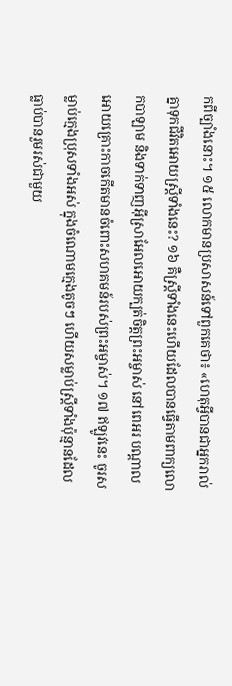កពីច្បាំងនោះ។ ១៥ លោកមានប្រសាសន៍ទៅពួកគេថា៖ «ហេតុអ្វីបានជាអ្នករាល់គ្នាទុកជីវិតអោយស្ត្រីទាំងនេះ? ១៦ គឺស្ត្រីទាំងនេះហើយដែលបានធ្វើតាមពាក្យលោកបាឡាម និងទាក់ទាញអ៊ីស្រាអែលអោយក្បត់ចិត្តព្រះអម្ចាស់ នៅពេអរ បណ្ដាលអោយគ្រោះកាចកើតមានចំពោះសហគមន៍របស់ព្រះអម្ចាស់។ ១៧ ឥឡូវនេះ ចូរសម្លាប់ក្មេងប្រុសទាំងអស់ ក្នុងចំណោមក្មេងតូចៗ ហើយសម្លាប់ស្ត្រីទាំងប៉ុន្មានដែលធ្លាប់បានរួមរស់ជាមួយ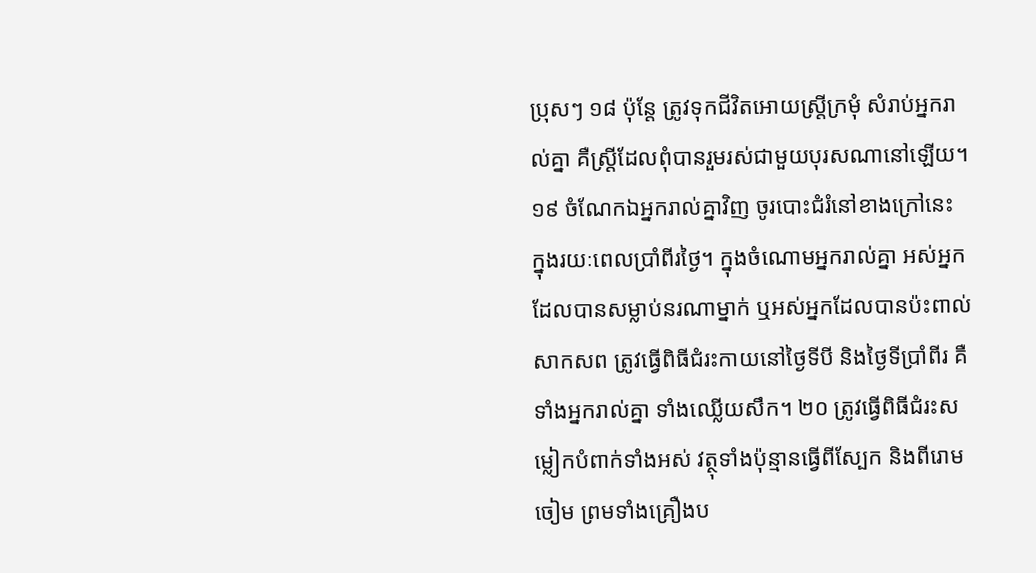ប្រុសៗ ១៨ ប៉ុន្តែ ត្រូវទុកជីវិតអោយស្ត្រីក្រមុំ សំរាប់អ្នករាល់គ្នា គឺស្ត្រីដែលពុំបានរួមរស់ជាមួយបុរសណានៅឡើយ។ ១៩ ចំណែកឯអ្នករាល់គ្នាវិញ ចូរបោះជំរំនៅខាងក្រៅនេះ ក្នុងរយៈពេលប្រាំពីរថ្ងៃ។ ក្នុងចំណោមអ្នករាល់គ្នា អស់អ្នកដែលបានសម្លាប់នរណាម្នាក់ ឬអស់អ្នកដែលបានប៉ះពាល់សាកសព ត្រូវធ្វើពិធីជំរះកាយនៅថ្ងៃទីបី និងថ្ងៃទីប្រាំពីរ គឺទាំងអ្នករាល់គ្នា ទាំងឈ្លើយសឹក។ ២០ ត្រូវធ្វើពិធីជំរះសម្លៀកបំពាក់ទាំងអស់ វត្ថុទាំងប៉ុន្មានធ្វើពីស្បែក និងពីរោមចៀម ព្រមទាំងគ្រឿងប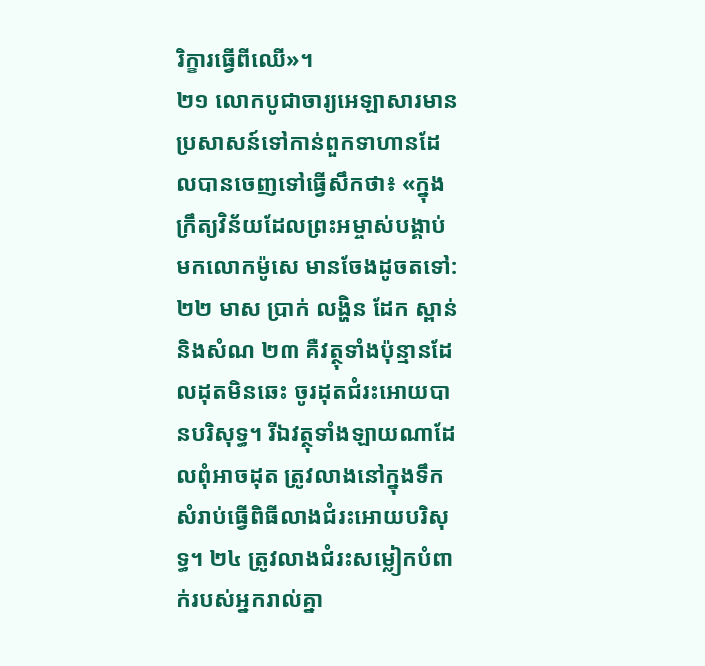រិក្ខារធ្វើពីឈើ»។
២១ លោកបូជាចារ្យអេឡាសារមានប្រសាសន៍ទៅកាន់ពួកទាហានដែលបានចេញទៅធ្វើសឹកថា៖ «ក្នុងក្រឹត្យវិន័យដែលព្រះអម្ចាស់បង្គាប់មកលោកម៉ូសេ មានចែងដូចតទៅ: ២២ មាស ប្រាក់ លង្ហិន ដែក ស្ពាន់ និងសំណ ២៣ គឺវត្ថុទាំងប៉ុន្មានដែលដុតមិនឆេះ ចូរដុតជំរះអោយបានបរិសុទ្ធ។ រីឯវត្ថុទាំងឡាយណាដែលពុំអាចដុត ត្រូវលាងនៅក្នុងទឹកសំរាប់ធ្វើពិធីលាងជំរះអោយបរិសុទ្ធ។ ២៤ ត្រូវលាងជំរះសម្លៀកបំពាក់របស់អ្នករាល់គ្នា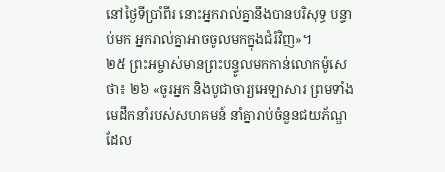នៅថ្ងៃទីប្រាំពីរ នោះអ្នករាល់គ្នានឹងបានបរិសុទ្ធ បន្ទាប់មក អ្នករាល់គ្នាអាចចូលមកក្នុងជំរំវិញ»។
២៥ ព្រះអម្ចាស់មានព្រះបន្ទូលមកកាន់លោកម៉ូសេថា៖ ២៦ «ចូរអ្នក និងបូជាចារ្យអេឡាសារ ព្រមទាំងមេដឹកនាំរបស់សហគមន៍ នាំគ្នារាប់ចំនួនជយភ័ណ្ឌដែល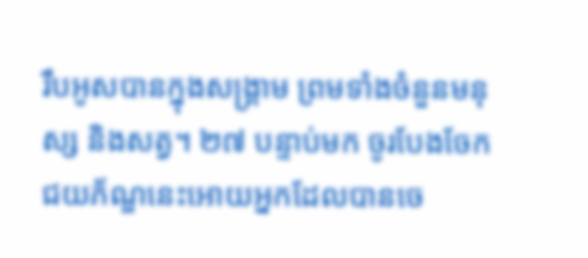រឹបអូសបានក្នុងសង្គ្រាម ព្រមទាំងចំនួនមនុស្ស និងសត្វ។ ២៧ បន្ទាប់មក ចូរបែងចែកជយភ័ណ្ឌនេះអោយអ្នកដែលបានចេ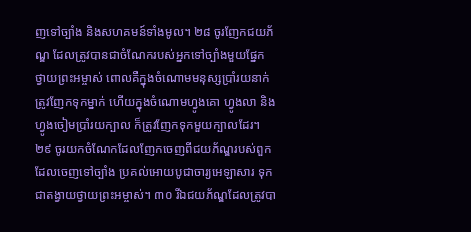ញទៅច្បាំង និងសហគមន៍ទាំងមូល។ ២៨ ចូរញែកជយភ័ណ្ឌ ដែលត្រូវបានជាចំណែករបស់អ្នកទៅច្បាំងមួយផ្នែក ថ្វាយព្រះអម្ចាស់ ពោលគឺក្នុងចំណោមមនុស្សប្រាំរយនាក់ ត្រូវញែកទុកម្នាក់ ហើយក្នុងចំណោមហ្វូងគោ ហ្វូងលា និងហ្វូងចៀមប្រាំរយក្បាល ក៏ត្រូវញែកទុកមួយក្បាលដែរ។ ២៩ ចូរយកចំណែកដែលញែកចេញពីជយភ័ណ្ឌរបស់ពួកដែលចេញទៅច្បាំង ប្រគល់អោយបូជាចារ្យអេឡាសារ ទុកជាតង្វាយថ្វាយព្រះអម្ចាស់។ ៣០ រីឯជយភ័ណ្ឌដែលត្រូវបា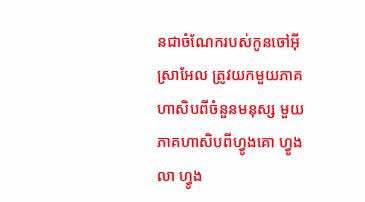នជាចំណែករបស់កូនចៅអ៊ីស្រាអែល ត្រូវយកមួយភាគហាសិបពីចំនួនមនុស្ស មួយភាគហាសិបពីហ្វូងគោ ហ្វូងលា ហ្វូង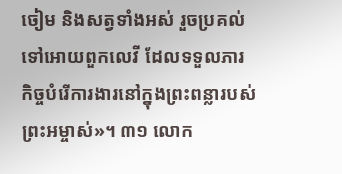ចៀម និងសត្វទាំងអស់ រួចប្រគល់ទៅអោយពួកលេវី ដែលទទួលភារកិច្ចបំរើការងារនៅក្នុងព្រះពន្លារបស់ព្រះអម្ចាស់»។ ៣១ លោក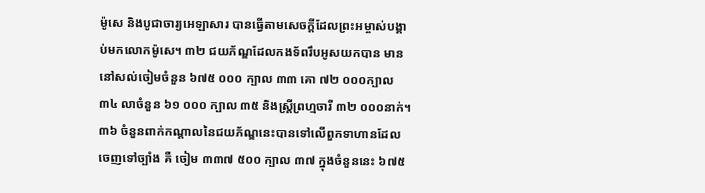ម៉ូសេ និងបូជាចារ្យអេឡាសារ បានធ្វើតាមសេចក្ដីដែលព្រះអម្ចាស់បង្គាប់មកលោកម៉ូសេ។ ៣២ ជយភ័ណ្ឌដែលកងទ័ពរឹបអូសយកបាន មាននៅសល់ចៀមចំនួន ៦៧៥ ០០០ ក្បាល ៣៣ គោ ៧២ ០០០ក្បាល ៣៤ លាចំនួន ៦១ ០០០ ក្បាល ៣៥ និងស្ត្រីព្រហ្មចារី ៣២ ០០០នាក់។
៣៦ ចំនួនពាក់កណ្ដាលនៃជយភ័ណ្ឌនេះបានទៅលើពួកទាហានដែលចេញទៅច្បាំង គឺ ចៀម ៣៣៧ ៥០០ ក្បាល ៣៧ ក្នុងចំនួននេះ ៦៧៥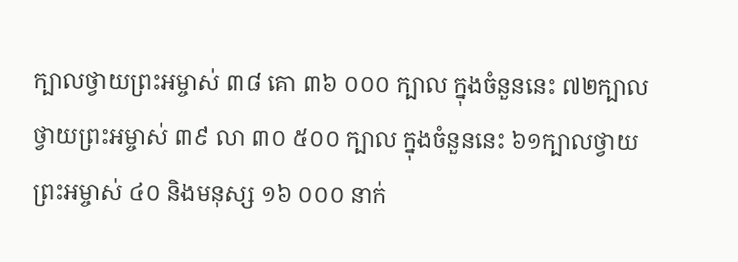ក្បាលថ្វាយព្រះអម្ចាស់ ៣៨ គោ ៣៦ ០០០ ក្បាល ក្នុងចំនួននេះ ៧២ក្បាលថ្វាយព្រះអម្ចាស់ ៣៩ លា ៣០ ៥០០ ក្បាល ក្នុងចំនួននេះ ៦១ក្បាលថ្វាយព្រះអម្ចាស់ ៤០ និងមនុស្ស ១៦ ០០០ នាក់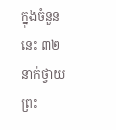ក្នុងចំនួននេះ ៣២ នាក់ថ្វាយព្រះ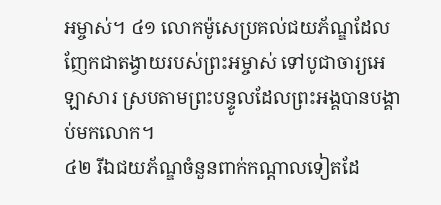អម្ចាស់។ ៤១ លោកម៉ូសេប្រគល់ជយភ័ណ្ឌដែលញែកជាតង្វាយរបស់ព្រះអម្ចាស់ ទៅបូជាចារ្យអេឡាសារ ស្របតាមព្រះបន្ទូលដែលព្រះអង្គបានបង្គាប់មកលោក។
៤២ រីឯជយភ័ណ្ឌចំនួនពាក់កណ្ដាលទៀតដែ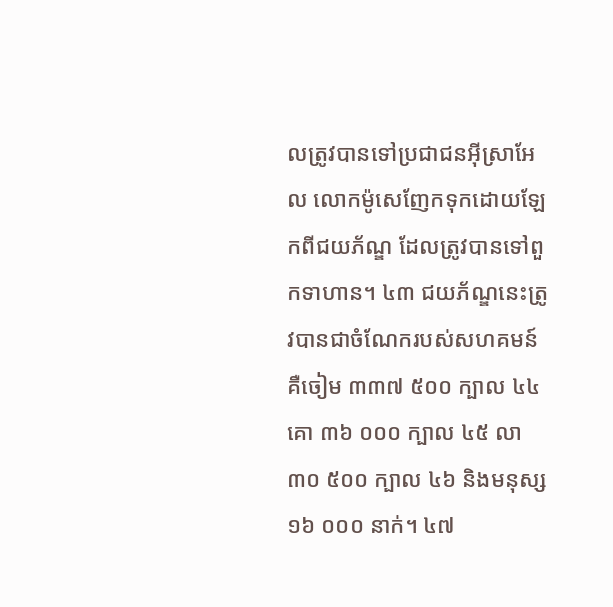លត្រូវបានទៅប្រជាជនអ៊ីស្រាអែល លោកម៉ូសេញែកទុកដោយឡែកពីជយភ័ណ្ឌ ដែលត្រូវបានទៅពួកទាហាន។ ៤៣ ជយភ័ណ្ឌនេះត្រូវបានជាចំណែករបស់សហគមន៍ គឺចៀម ៣៣៧ ៥០០ ក្បាល ៤៤ គោ ៣៦ ០០០ ក្បាល ៤៥ លា ៣០ ៥០០ ក្បាល ៤៦ និងមនុស្ស ១៦ ០០០ នាក់។ ៤៧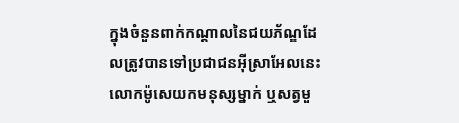ក្នុងចំនួនពាក់កណ្ដាលនៃជយភ័ណ្ឌដែលត្រូវបានទៅប្រជាជនអ៊ីស្រាអែលនេះ លោកម៉ូសេយកមនុស្សម្នាក់ ឬសត្វមួ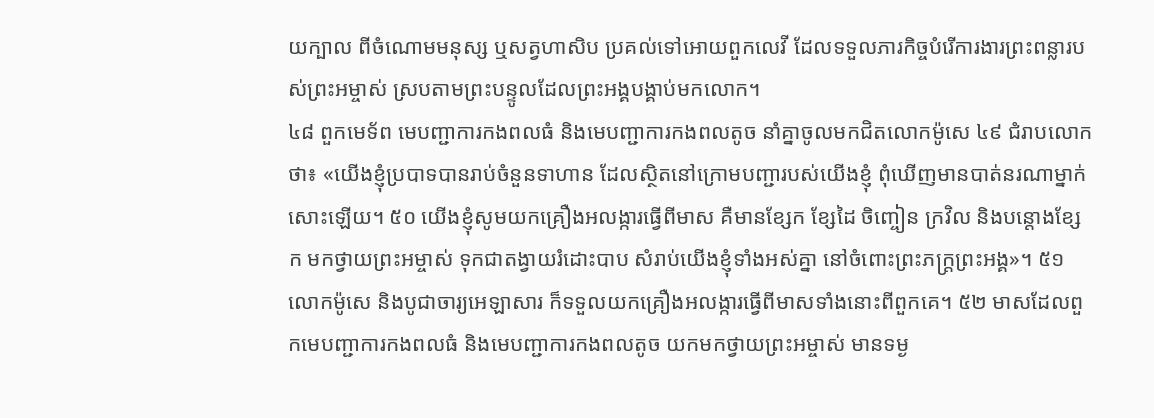យក្បាល ពីចំណោមមនុស្ស ឬសត្វហាសិប ប្រគល់ទៅអោយពួកលេវី ដែលទទួលភារកិច្ចបំរើការងារព្រះពន្លារបស់ព្រះអម្ចាស់ ស្របតាមព្រះបន្ទូលដែលព្រះអង្គបង្គាប់មកលោក។
៤៨ ពួកមេទ័ព មេបញ្ជាការកងពលធំ និងមេបញ្ជាការកងពលតូច នាំគ្នាចូលមកជិតលោកម៉ូសេ ៤៩ ជំរាបលោកថា៖ «យើងខ្ញុំប្របាទបានរាប់ចំនួនទាហាន ដែលស្ថិតនៅក្រោមបញ្ជារបស់យើងខ្ញុំ ពុំឃើញមានបាត់នរណាម្នាក់សោះឡើយ។ ៥០ យើងខ្ញុំសូមយកគ្រឿងអលង្ការធ្វើពីមាស គឺមានខ្សែក ខ្សែដៃ ចិញ្ចៀន ក្រវិល និងបន្តោងខ្សែក មកថ្វាយព្រះអម្ចាស់ ទុកជាតង្វាយរំដោះបាប សំរាប់យើងខ្ញុំទាំងអស់គ្នា នៅចំពោះព្រះភក្ត្រព្រះអង្គ»។ ៥១ លោកម៉ូសេ និងបូជាចារ្យអេឡាសារ ក៏ទទួលយកគ្រឿងអលង្ការធ្វើពីមាសទាំងនោះពីពួកគេ។ ៥២ មាសដែលពួកមេបញ្ជាការកងពលធំ និងមេបញ្ជាការកងពលតូច យកមកថ្វាយព្រះអម្ចាស់ មានទម្ង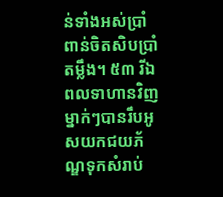ន់ទាំងអស់ប្រាំពាន់ចិតសិបប្រាំតម្លឹង។ ៥៣ រីឯពលទាហានវិញ ម្នាក់ៗបានរឹបអូសយកជយភ័ណ្ឌទុកសំរាប់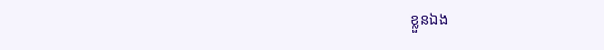ខ្លួនឯង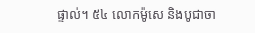ផ្ទាល់។ ៥៤ លោកម៉ូសេ និងបូជាចា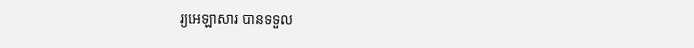រ្យអេឡាសារ បានទទួល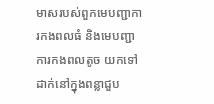មាសរបស់ពួកមេបញ្ជាការកងពលធំ និងមេបញ្ជាការកងពលតូច យកទៅដាក់នៅក្នុងពន្លាជួប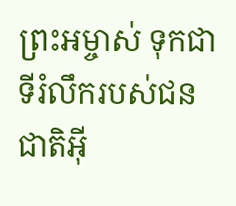ព្រះអម្ចាស់ ទុកជាទីរំលឹករបស់ជនជាតិអ៊ី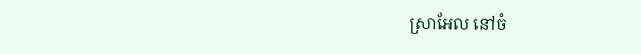ស្រាអែល នៅចំ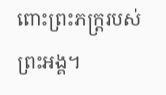ពោះព្រះភក្ត្ររបស់ព្រះអង្គ។